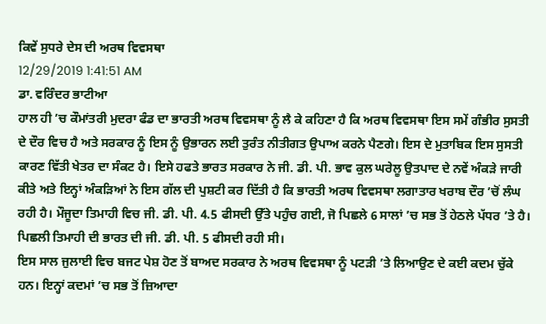ਕਿਵੇਂ ਸੁਧਰੇ ਦੇਸ ਦੀ ਅਰਥ ਵਿਵਸਥਾ
12/29/2019 1:41:51 AM
ਡਾ. ਵਰਿੰਦਰ ਭਾਟੀਆ
ਹਾਲ ਹੀ ’ਚ ਕੌਮਾਂਤਰੀ ਮੁਦਰਾ ਫੰਡ ਦਾ ਭਾਰਤੀ ਅਰਥ ਵਿਵਸਥਾ ਨੂੰ ਲੈ ਕੇ ਕਹਿਣਾ ਹੈ ਕਿ ਅਰਥ ਵਿਵਸਥਾ ਇਸ ਸਮੇਂ ਗੰਭੀਰ ਸੁਸਤੀ ਦੇ ਦੌਰ ਵਿਚ ਹੈ ਅਤੇ ਸਰਕਾਰ ਨੂੰ ਇਸ ਨੂੰ ਉਭਾਰਨ ਲਈ ਤੁਰੰਤ ਨੀਤੀਗਤ ਉਪਾਅ ਕਰਨੇ ਪੈਣਗੇ। ਇਸ ਦੇ ਮੁਤਾਬਿਕ ਇਸ ਸੁਸਤੀ ਕਾਰਣ ਵਿੱਤੀ ਖੇਤਰ ਦਾ ਸੰਕਟ ਹੈ। ਇਸੇ ਹਫਤੇ ਭਾਰਤ ਸਰਕਾਰ ਨੇ ਜੀ. ਡੀ. ਪੀ. ਭਾਵ ਕੁਲ ਘਰੇਲੂ ਉਤਪਾਦ ਦੇ ਨਵੇਂ ਅੰਕੜੇ ਜਾਰੀ ਕੀਤੇ ਅਤੇ ਇਨ੍ਹਾਂ ਅੰਕੜਿਆਂ ਨੇ ਇਸ ਗੱਲ ਦੀ ਪੁਸ਼ਟੀ ਕਰ ਦਿੱਤੀ ਹੈ ਕਿ ਭਾਰਤੀ ਅਰਥ ਵਿਵਸਥਾ ਲਗਾਤਾਰ ਖਰਾਬ ਦੌਰ ’ਚੋਂ ਲੰਘ ਰਹੀ ਹੈ। ਮੌਜੂਦਾ ਤਿਮਾਹੀ ਵਿਚ ਜੀ. ਡੀ. ਪੀ. 4.5 ਫੀਸਦੀ ਉੱਤੇ ਪਹੁੰਚ ਗਈ, ਜੋ ਪਿਛਲੇ 6 ਸਾਲਾਂ ’ਚ ਸਭ ਤੋਂ ਹੇਠਲੇ ਪੱਧਰ ’ਤੇ ਹੈ। ਪਿਛਲੀ ਤਿਮਾਹੀ ਦੀ ਭਾਰਤ ਦੀ ਜੀ. ਡੀ. ਪੀ. 5 ਫੀਸਦੀ ਰਹੀ ਸੀ।
ਇਸ ਸਾਲ ਜੁਲਾਈ ਵਿਚ ਬਜਟ ਪੇਸ਼ ਹੋਣ ਤੋਂ ਬਾਅਦ ਸਰਕਾਰ ਨੇ ਅਰਥ ਵਿਵਸਥਾ ਨੂੰ ਪਟੜੀ ’ਤੇ ਲਿਆਉਣ ਦੇ ਕਈ ਕਦਮ ਚੁੱਕੇ ਹਨ। ਇਨ੍ਹਾਂ ਕਦਮਾਂ ’ਚ ਸਭ ਤੋਂ ਜ਼ਿਆਦਾ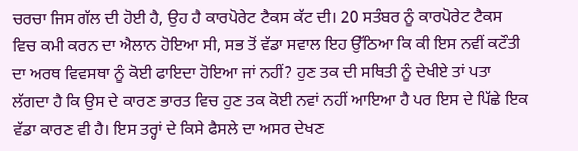ਚਰਚਾ ਜਿਸ ਗੱਲ ਦੀ ਹੋਈ ਹੈ, ਉਹ ਹੈ ਕਾਰਪੋਰੇਟ ਟੈਕਸ ਕੱਟ ਦੀ। 20 ਸਤੰਬਰ ਨੂੰ ਕਾਰਪੋਰੇਟ ਟੈਕਸ ਵਿਚ ਕਮੀ ਕਰਨ ਦਾ ਐਲਾਨ ਹੋਇਆ ਸੀ, ਸਭ ਤੋਂ ਵੱਡਾ ਸਵਾਲ ਇਹ ਉੱਠਿਆ ਕਿ ਕੀ ਇਸ ਨਵੀਂ ਕਟੌਤੀ ਦਾ ਅਰਥ ਵਿਵਸਥਾ ਨੂੰ ਕੋਈ ਫਾਇਦਾ ਹੋਇਆ ਜਾਂ ਨਹੀਂ? ਹੁਣ ਤਕ ਦੀ ਸਥਿਤੀ ਨੂੰ ਦੇਖੀਏ ਤਾਂ ਪਤਾ ਲੱਗਦਾ ਹੈ ਕਿ ਉਸ ਦੇ ਕਾਰਣ ਭਾਰਤ ਵਿਚ ਹੁਣ ਤਕ ਕੋਈ ਨਵਾਂ ਨਹੀਂ ਆਇਆ ਹੈ ਪਰ ਇਸ ਦੇ ਪਿੱਛੇ ਇਕ ਵੱਡਾ ਕਾਰਣ ਵੀ ਹੈ। ਇਸ ਤਰ੍ਹਾਂ ਦੇ ਕਿਸੇ ਫੈਸਲੇ ਦਾ ਅਸਰ ਦੇਖਣ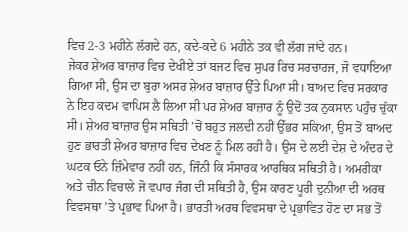ਵਿਚ 2-3 ਮਹੀਨੇ ਲੱਗਦੇ ਹਨ, ਕਦੇ-ਕਦੇ 6 ਮਹੀਨੇ ਤਕ ਵੀ ਲੱਗ ਜਾਂਦੇ ਹਨ।
ਜੇਕਰ ਸ਼ੇਅਰ ਬਾਜ਼ਾਰ ਵਿਚ ਦੇਖੀਏ ਤਾਂ ਬਜਟ ਵਿਚ ਸੁਪਰ ਰਿਚ ਸਰਚਾਰਜ, ਜੋ ਵਧਾਇਆ ਗਿਆ ਸੀ, ਉਸ ਦਾ ਬੁਰਾ ਅਸਰ ਸ਼ੇਅਰ ਬਾਜ਼ਾਰ ਉੱਤੇ ਪਿਆ ਸੀ। ਬਾਅਦ ਵਿਚ ਸਰਕਾਰ ਨੇ ਇਹ ਕਦਮ ਵਾਪਿਸ ਲੈ ਲਿਆ ਸੀ ਪਰ ਸ਼ੇਅਰ ਬਾਜ਼ਾਰ ਨੂੰ ਉਦੋਂ ਤਕ ਨੁਕਸਾਨ ਪਹੁੰਚ ਚੁੱਕਾ ਸੀ। ਸ਼ੇਅਰ ਬਾਜ਼ਾਰ ਉਸ ਸਥਿਤੀ ’ਚੋਂ ਬਹੁਤ ਜਲਦੀ ਨਹੀਂ ਉੱਭਰ ਸਕਿਆ, ਉਸ ਤੋਂ ਬਾਅਦ ਹੁਣ ਭਾਰਤੀ ਸ਼ੇਅਰ ਬਾਜ਼ਾਰ ਵਿਚ ਦੇਖਣ ਨੂੰ ਮਿਲ ਰਹੀ ਹੈ। ਉਸ ਦੇ ਲਈ ਦੇਸ਼ ਦੇ ਅੰਦਰ ਦੇ ਘਟਕ ਓਨੇ ਜ਼ਿੰਮੇਵਾਰ ਨਹੀਂ ਹਨ, ਜਿੰਨੀ ਕਿ ਸੰਸਾਰਕ ਆਰਥਿਕ ਸਥਿਤੀ ਹੈ। ਅਮਰੀਕਾ ਅਤੇ ਚੀਨ ਵਿਚਾਲੇ ਜੋ ਵਪਾਰ ਜੰਗ ਦੀ ਸਥਿਤੀ ਹੈ, ਉਸ ਕਾਰਣ ਪੂਰੀ ਦੁਨੀਆ ਦੀ ਅਰਥ ਵਿਵਸਥਾ ’ਤੇ ਪ੍ਰਭਾਵ ਪਿਆ ਹੈ। ਭਾਰਤੀ ਅਰਥ ਵਿਵਸਥਾ ਦੇ ਪ੍ਰਭਾਵਿਤ ਹੋਣ ਦਾ ਸਭ ਤੋਂ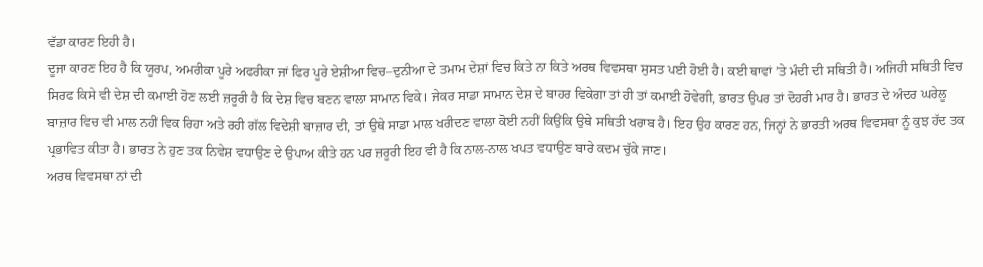ਵੱਡਾ ਕਾਰਣ ਇਹੀ ਹੈ।
ਦੂਜਾ ਕਾਰਣ ਇਹ ਹੈ ਕਿ ਯੂਰਪ, ਅਮਰੀਕਾ ਪੂਰੇ ਅਫਰੀਕਾ ਜਾਂ ਫਿਰ ਪੂਰੇ ਏਸ਼ੀਆ ਵਿਚ–ਦੁਨੀਆ ਦੇ ਤਮਾਮ ਦੇਸ਼ਾਂ ਵਿਚ ਕਿਤੇ ਨਾ ਕਿਤੇ ਅਰਥ ਵਿਵਸਥਾ ਸੁਸਤ ਪਈ ਹੋਈ ਹੈ। ਕਈ ਥਾਵਾਂ ’ਤੇ ਮੰਦੀ ਦੀ ਸਥਿਤੀ ਹੈ। ਅਜਿਹੀ ਸਥਿਤੀ ਵਿਚ ਸਿਰਫ ਕਿਸੇ ਵੀ ਦੇਸ਼ ਦੀ ਕਮਾਈ ਹੋਣ ਲਈ ਜ਼ਰੂਰੀ ਹੈ ਕਿ ਦੇਸ਼ ਵਿਚ ਬਣਨ ਵਾਲਾ ਸਾਮਾਨ ਵਿਕੇ। ਜੇਕਰ ਸਾਡਾ ਸਾਮਾਨ ਦੇਸ਼ ਦੇ ਬਾਹਰ ਵਿਕੇਗਾ ਤਾਂ ਹੀ ਤਾਂ ਕਮਾਈ ਹੋਵੇਗੀ, ਭਾਰਤ ਉਪਰ ਤਾਂ ਦੋਹਰੀ ਮਾਰ ਹੈ। ਭਾਰਤ ਦੇ ਅੰਦਰ ਘਰੇਲੂ ਬਾਜ਼ਾਰ ਵਿਚ ਵੀ ਮਾਲ ਨਹੀਂ ਵਿਕ ਰਿਹਾ ਅਤੇ ਰਹੀ ਗੱਲ ਵਿਦੇਸ਼ੀ ਬਾਜ਼ਾਰ ਦੀ, ਤਾਂ ਉਥੇ ਸਾਡਾ ਮਾਲ ਖਰੀਦਣ ਵਾਲਾ ਕੋਈ ਨਹੀਂ ਕਿਉਂਕਿ ਉਥੇ ਸਥਿਤੀ ਖਰਾਬ ਹੈ। ਇਹ ਉਹ ਕਾਰਣ ਹਨ, ਜਿਨ੍ਹਾਂ ਨੇ ਭਾਰਤੀ ਅਰਥ ਵਿਵਸਥਾ ਨੂੰ ਕੁਝ ਹੱਦ ਤਕ ਪ੍ਰਭਾਵਿਤ ਕੀਤਾ ਹੈ। ਭਾਰਤ ਨੇ ਹੁਣ ਤਕ ਨਿਵੇਸ਼ ਵਧਾਉਣ ਦੇ ਉਪਾਅ ਕੀਤੇ ਹਨ ਪਰ ਜ਼ਰੂਰੀ ਇਹ ਵੀ ਹੈ ਕਿ ਨਾਲ-ਨਾਲ ਖਪਤ ਵਧਾਉਣ ਬਾਰੇ ਕਦਮ ਚੁੱਕੇ ਜਾਣ।
ਅਰਥ ਵਿਵਸਥਾ ਨਾਂ ਦੀ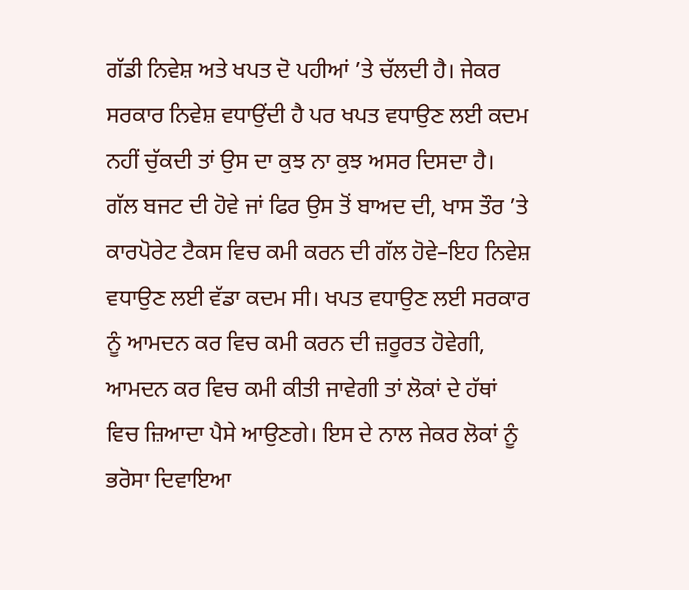ਗੱਡੀ ਨਿਵੇਸ਼ ਅਤੇ ਖਪਤ ਦੋ ਪਹੀਆਂ ’ਤੇ ਚੱਲਦੀ ਹੈ। ਜੇਕਰ ਸਰਕਾਰ ਨਿਵੇਸ਼ ਵਧਾਉਂਦੀ ਹੈ ਪਰ ਖਪਤ ਵਧਾਉਣ ਲਈ ਕਦਮ ਨਹੀਂ ਚੁੱਕਦੀ ਤਾਂ ਉਸ ਦਾ ਕੁਝ ਨਾ ਕੁਝ ਅਸਰ ਦਿਸਦਾ ਹੈ।
ਗੱਲ ਬਜਟ ਦੀ ਹੋਵੇ ਜਾਂ ਫਿਰ ਉਸ ਤੋਂ ਬਾਅਦ ਦੀ, ਖਾਸ ਤੌਰ ’ਤੇ ਕਾਰਪੋਰੇਟ ਟੈਕਸ ਵਿਚ ਕਮੀ ਕਰਨ ਦੀ ਗੱਲ ਹੋਵੇ–ਇਹ ਨਿਵੇਸ਼ ਵਧਾਉਣ ਲਈ ਵੱਡਾ ਕਦਮ ਸੀ। ਖਪਤ ਵਧਾਉਣ ਲਈ ਸਰਕਾਰ ਨੂੰ ਆਮਦਨ ਕਰ ਵਿਚ ਕਮੀ ਕਰਨ ਦੀ ਜ਼ਰੂਰਤ ਹੋਵੇਗੀ, ਆਮਦਨ ਕਰ ਵਿਚ ਕਮੀ ਕੀਤੀ ਜਾਵੇਗੀ ਤਾਂ ਲੋਕਾਂ ਦੇ ਹੱਥਾਂ ਵਿਚ ਜ਼ਿਆਦਾ ਪੈਸੇ ਆਉਣਗੇ। ਇਸ ਦੇ ਨਾਲ ਜੇਕਰ ਲੋਕਾਂ ਨੂੰ ਭਰੋਸਾ ਦਿਵਾਇਆ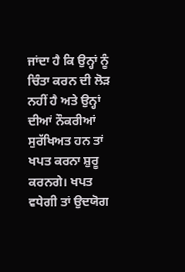ਜਾਂਦਾ ਹੈ ਕਿ ਉਨ੍ਹਾਂ ਨੂੰ ਚਿੰਤਾ ਕਰਨ ਦੀ ਲੋੜ ਨਹੀਂ ਹੈ ਅਤੇ ਉਨ੍ਹਾਂ ਦੀਆਂ ਨੌਕਰੀਆਂ ਸੁਰੱਖਿਅਤ ਹਨ ਤਾਂ ਖਪਤ ਕਰਨਾ ਸ਼ੁਰੂ ਕਰਨਗੇ। ਖਪਤ ਵਧੇਗੀ ਤਾਂ ਉਦਯੋਗ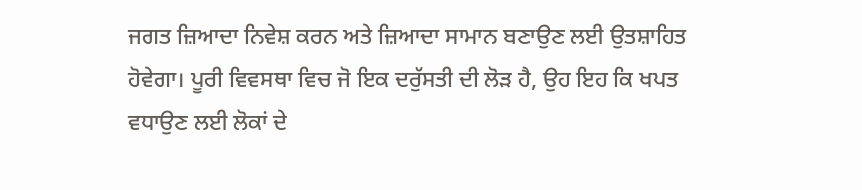ਜਗਤ ਜ਼ਿਆਦਾ ਨਿਵੇਸ਼ ਕਰਨ ਅਤੇ ਜ਼ਿਆਦਾ ਸਾਮਾਨ ਬਣਾਉਣ ਲਈ ਉਤਸ਼ਾਹਿਤ ਹੋਵੇਗਾ। ਪੂਰੀ ਵਿਵਸਥਾ ਵਿਚ ਜੋ ਇਕ ਦਰੁੱਸਤੀ ਦੀ ਲੋੜ ਹੈ, ਉਹ ਇਹ ਕਿ ਖਪਤ ਵਧਾਉਣ ਲਈ ਲੋਕਾਂ ਦੇ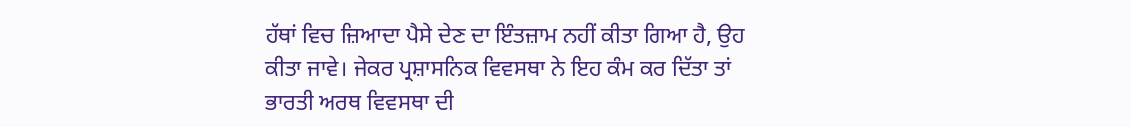ਹੱਥਾਂ ਵਿਚ ਜ਼ਿਆਦਾ ਪੈਸੇ ਦੇਣ ਦਾ ਇੰਤਜ਼ਾਮ ਨਹੀਂ ਕੀਤਾ ਗਿਆ ਹੈ, ਉਹ ਕੀਤਾ ਜਾਵੇ। ਜੇਕਰ ਪ੍ਰਸ਼ਾਸਨਿਕ ਵਿਵਸਥਾ ਨੇ ਇਹ ਕੰਮ ਕਰ ਦਿੱਤਾ ਤਾਂ ਭਾਰਤੀ ਅਰਥ ਵਿਵਸਥਾ ਦੀ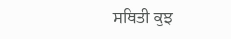ਸਥਿਤੀ ਕੁਝ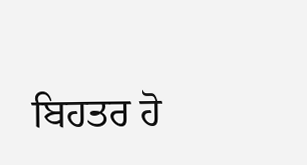ਬਿਹਤਰ ਹੋ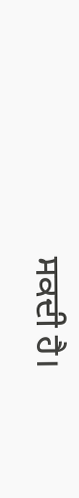ਸਕਦੀ ਹੈ।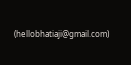(hellobhatiaji@gmail.com)